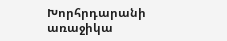Խորհրդարանի առաջիկա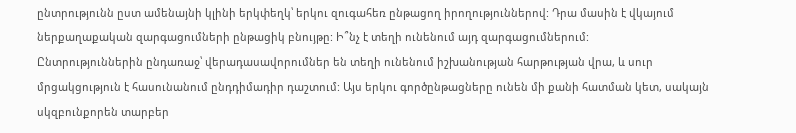ընտրությունն ըստ ամենայնի կլինի երկփեղկ՝ երկու զուգահեռ ընթացող իրողություններով: Դրա մասին է վկայում ներքաղաքական զարգացումների ընթացիկ բնույթը: Ի՞նչ է տեղի ունենում այդ զարգացումներում:
Ընտրություններին ընդառաջ՝ վերադասավորումներ են տեղի ունենում իշխանության հարթության վրա, և սուր մրցակցություն է հասունանում ընդդիմադիր դաշտում: Այս երկու գործընթացները ունեն մի քանի հատման կետ, սակայն սկզբունքորեն տարբեր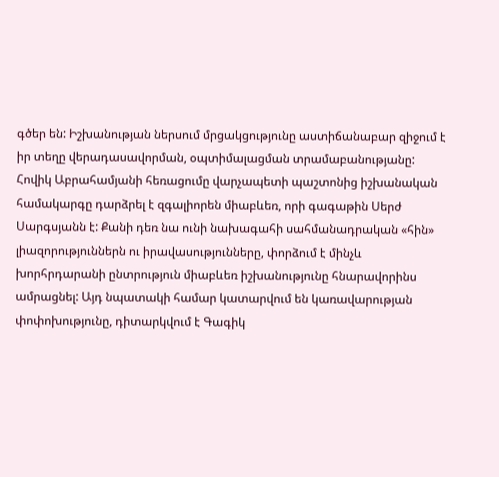գծեր են: Իշխանության ներսում մրցակցությունը աստիճանաբար զիջում է իր տեղը վերադասավորման, օպտիմալացման տրամաբանությանը:
Հովիկ Աբրահամյանի հեռացումը վարչապետի պաշտոնից իշխանական համակարգը դարձրել է զգալիորեն միաբևեռ, որի գագաթին Սերժ Սարգսյանն է: Քանի դեռ նա ունի նախագահի սահմանադրական «հին» լիազորություններն ու իրավասությունները, փորձում է մինչև խորհրդարանի ընտրություն միաբևեռ իշխանությունը հնարավորինս ամրացնել: Այդ նպատակի համար կատարվում են կառավարության փոփոխությունը, դիտարկվում է Գագիկ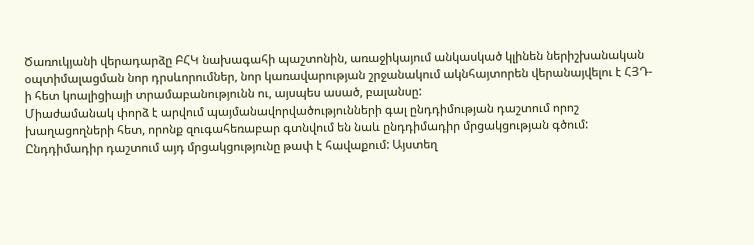Ծառուկյանի վերադարձը ԲՀԿ նախագահի պաշտոնին, առաջիկայում անկասկած կլինեն ներիշխանական օպտիմալացման նոր դրսևորումներ, նոր կառավարության շրջանակում ակնհայտորեն վերանայվելու է ՀՅԴ-ի հետ կոալիցիայի տրամաբանությունն ու, այսպես ասած, բալանսը:
Միաժամանակ փորձ է արվում պայմանավորվածությունների գալ ընդդիմության դաշտում որոշ խաղացողների հետ, որոնք զուգահեռաբար գտնվում են նաև ընդդիմադիր մրցակցության գծում: Ընդդիմադիր դաշտում այդ մրցակցությունը թափ է հավաքում: Այստեղ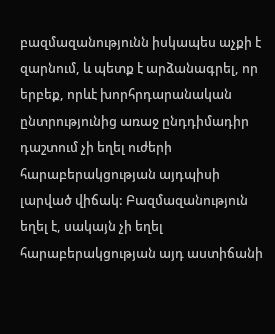բազմազանությունն իսկապես աչքի է զարնում, և պետք է արձանագրել, որ երբեք, որևէ խորհրդարանական ընտրությունից առաջ ընդդիմադիր դաշտում չի եղել ուժերի հարաբերակցության այդպիսի լարված վիճակ: Բազմազանություն եղել է, սակայն չի եղել հարաբերակցության այդ աստիճանի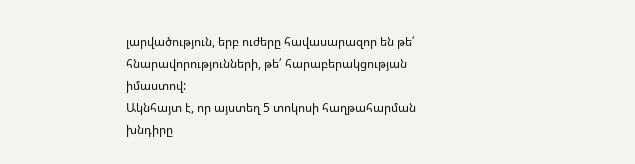լարվածություն, երբ ուժերը հավասարազոր են թե՛ հնարավորությունների, թե՛ հարաբերակցության իմաստով:
Ակնհայտ է, որ այստեղ 5 տոկոսի հաղթահարման խնդիրը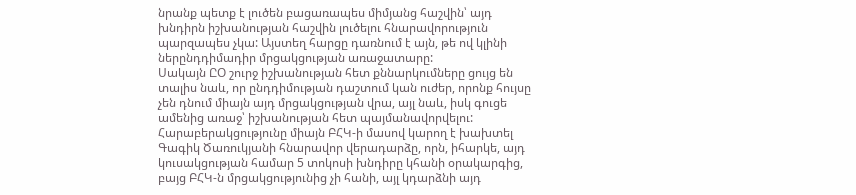նրանք պետք է լուծեն բացառապես միմյանց հաշվին՝ այդ խնդիրն իշխանության հաշվին լուծելու հնարավորություն պարզապես չկա: Այստեղ հարցը դառնում է այն, թե ով կլինի ներընդդիմադիր մրցակցության առաջատարը:
Սակայն ԸՕ շուրջ իշխանության հետ քննարկումները ցույց են տալիս նաև, որ ընդդիմության դաշտում կան ուժեր, որոնք հույսը չեն դնում միայն այդ մրցակցության վրա, այլ նաև, իսկ գուցե ամենից առաջ՝ իշխանության հետ պայմանավորվելու: Հարաբերակցությունը միայն ԲՀԿ-ի մասով կարող է խախտել Գագիկ Ծառուկյանի հնարավոր վերադարձը, որն, իհարկե, այդ կուսակցության համար 5 տոկոսի խնդիրը կհանի օրակարգից, բայց ԲՀԿ-ն մրցակցությունից չի հանի, այլ կդարձնի այդ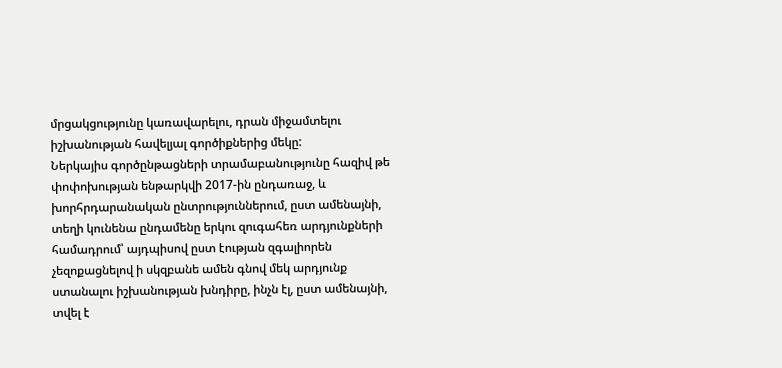մրցակցությունը կառավարելու, դրան միջամտելու իշխանության հավելյալ գործիքներից մեկը:
Ներկայիս գործընթացների տրամաբանությունը հազիվ թե փոփոխության ենթարկվի 2017-ին ընդառաջ, և խորհրդարանական ընտրություններում, ըստ ամենայնի, տեղի կունենա ընդամենը երկու զուգահեռ արդյունքների համադրում՝ այդպիսով ըստ էության զգալիորեն չեզոքացնելով ի սկզբանե ամեն գնով մեկ արդյունք ստանալու իշխանության խնդիրը, ինչն էլ, ըստ ամենայնի, տվել է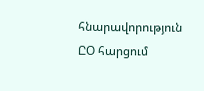հնարավորություն ԸՕ հարցում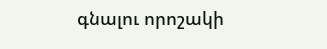գնալու որոշակի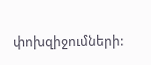փոխզիջումների: